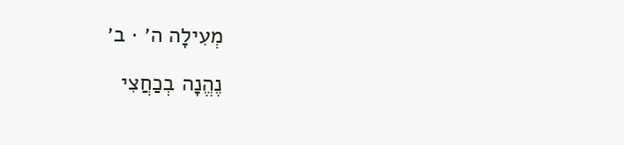מְעִילָה ה׳ · ב׳

נֶהֱנָה בְכַחֲצִי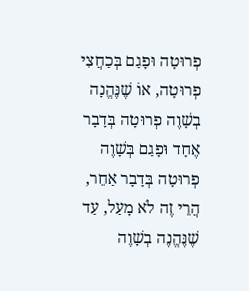פְרוּטָה וּפָגַם בְּכַחֲצִי פְרוּטָה, אוֹ שֶׁנֶּהֱנָה בְשָׁוֶה פְרוּטָה בְּדָבָר אֶחָד וּפָגַם בְּשָׁוֶה פְרוּטָה בְּדָבָר אַחֵר, הֲרֵי זֶה לֹא מָעַל, עַד שֶׁנֶּהֱנֶה בְשָׁוֶה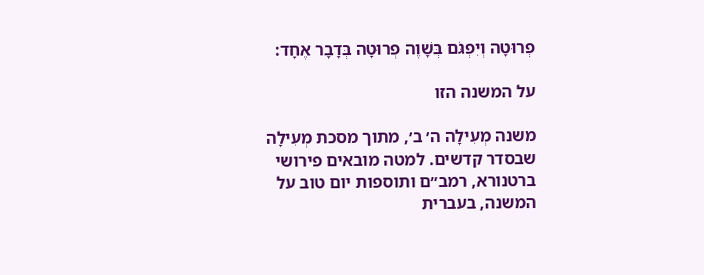פְרוּטָה וְיִפְגֹּם בְּשָׁוֶה פְרוּטָה בְּדָבָר אֶחָד:

על המשנה הזו

משנה מְעִילָה ה׳ ב׳, מתוך מסכת מְעִילָה שבסדר קדשים. למטה מובאים פירושי ברטנורא, רמב״ם ותוספות יום טוב על המשנה, בעברית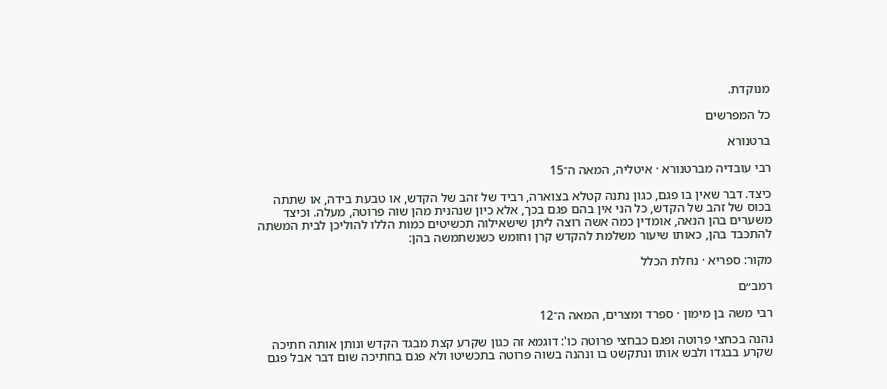מנוקדת.

כל המפרשים

ברטנורא

רבי עובדיה מברטנורא · איטליה, המאה ה־15

כיצד. דבר שאין בו פגם, כגון נתנה קטלא בצוארה, רביד של זהב של הקדש, או טבעת בידה, או שתתה בכוס של זהב של הקדש, כל הני אין בהם פגם בכך, אלא כיון שנהנית מהן שוה פרוטה, מעלה. וכיצד משערים בהן הנאה, אומדין כמה אשה רוצה ליתן שישאילוה תכשיטים כמות הללו להוליכן לבית המשתה להתכבד בהן, כאותו שיעור משלמת להקדש קרן וחומש כשנשתמשה בהן:

מקור: ספריא · נחלת הכלל

רמב״ם

רבי משה בן מימון · ספרד ומצרים, המאה ה־12

נהנה בכחצי פרוטה ופגם כבחצי פרוטה כו': דוגמא זה כגון שקרע קצת מבגד הקדש ונותן אותה חתיכה שקרע בבגדו ולבש אותו ונתקשט בו ונהנה בשוה פרוטה בתכשיטו ולא פגם בחתיכה שום דבר אבל פגם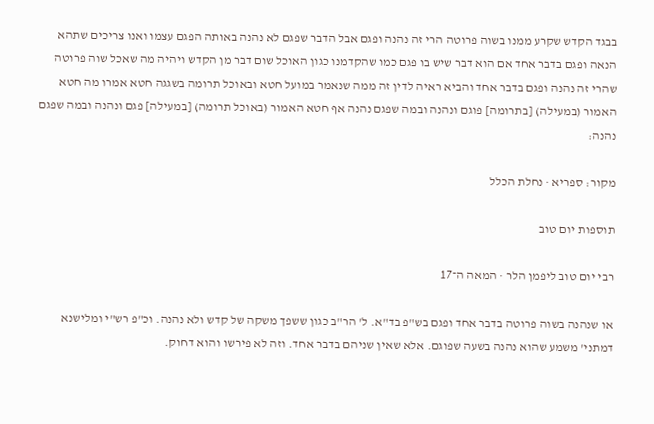בבגד הקדש שקרע ממנו בשוה פרוטה הרי זה נהנה ופגם אבל הדבר שפגם לא נהנה באותה הפגם עצמו ואנו צריכים שתהא הנאה ופגם בדבר אחד אם הוא דבר שיש בו פגם כמו שהקדמנו כגון האוכל שום דבר מן הקדש ויהיה מה שאכל שוה פרוטה שהרי זה נהנה ופגם בדבר אחד והביא ראיה לדין זה ממה שנאמר במועל חטא ובאוכל תרומה בשגגה חטא אמרו מה חטא האמור (במעילה) [בתרומה] פוגם ונהנה ובמה שפגם נהנה אף חטא האמור (באוכל תרומה) [במעילה] פגם ונהנה ובמה שפגם נהנה:

מקור: ספריא · נחלת הכלל

תוספות יום טוב

רבי יום טוב ליפמן הלר · המאה ה־17

או שנהנה בשוה פרוטה בדבר אחד ופגם בש"פ בד"א. ל' הר"ב כגון ששפך משקה של קדש ולא נהנה. וכ"פ רש"י ומלישנא דמתני' משמע שהוא נהנה בשעה שפוגם. אלא שאין שניהם בדבר אחד. וזה לא פירשו והוא דחוק.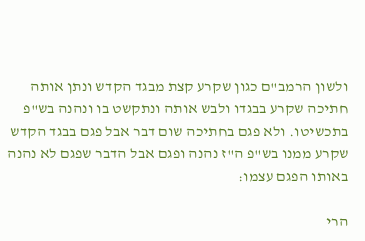ולשון הרמב"ם כגון שקרע קצת מבגד הקדש ונתן אותה חתיכה שקרע בבגדו ולבש אותה ונתקשט בו ונהנה בש"פ בתכשיטו. ולא פגם בחתיכה שום דבר אבל פגם בבגד הקדש שקרע ממנו בש"פ ה"ז נהנה ופגם אבל הדבר שפגם לא נהנה באותו הפגם עצמו:

הרי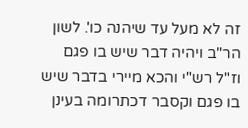זה לא מעל עד שיהנה כו'. לשון הר"ב ויהיה דבר שיש בו פגם וז"ל רש"י והכא מיירי בדבר שיש בו פגם וקסבר דכתרומה בעינן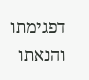דפגימתו והנאתו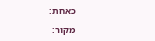כאחת:

מקור: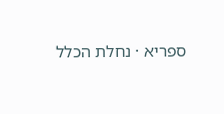ספריא · נחלת הכלל